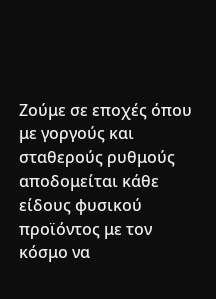Ζούμε σε εποχές όπου με γοργούς και σταθερούς ρυθμούς αποδομείται κάθε είδους φυσικού προϊόντος με τον κόσμο να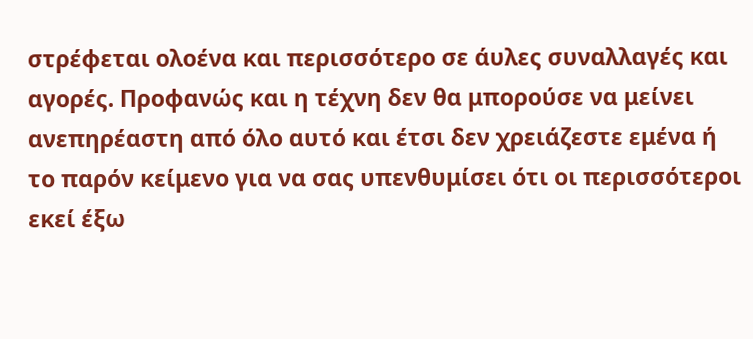στρέφεται ολοένα και περισσότερο σε άυλες συναλλαγές και αγορές. Προφανώς και η τέχνη δεν θα μπορούσε να μείνει ανεπηρέαστη από όλο αυτό και έτσι δεν χρειάζεστε εμένα ή το παρόν κείμενο για να σας υπενθυμίσει ότι οι περισσότεροι εκεί έξω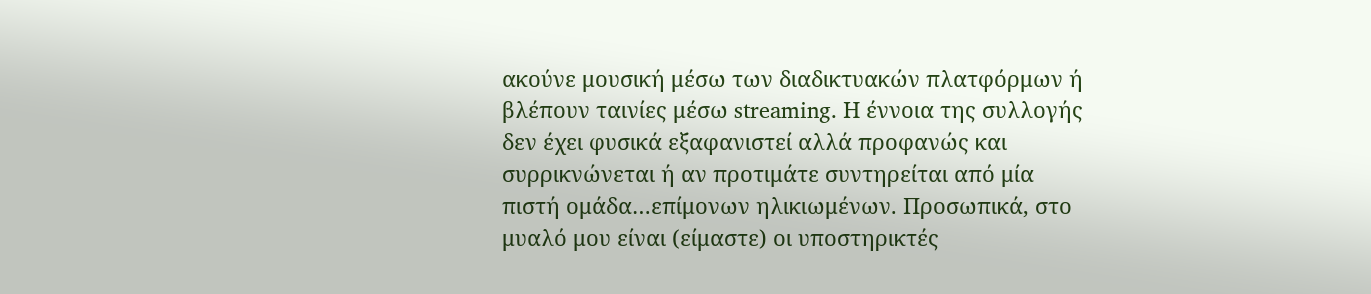ακούνε μουσική μέσω των διαδικτυακών πλατφόρμων ή βλέπουν ταινίες μέσω streaming. Η έννοια της συλλογής δεν έχει φυσικά εξαφανιστεί αλλά προφανώς και συρρικνώνεται ή αν προτιμάτε συντηρείται από μία πιστή ομάδα…επίμονων ηλικιωμένων. Προσωπικά, στο μυαλό μου είναι (είμαστε) οι υποστηρικτές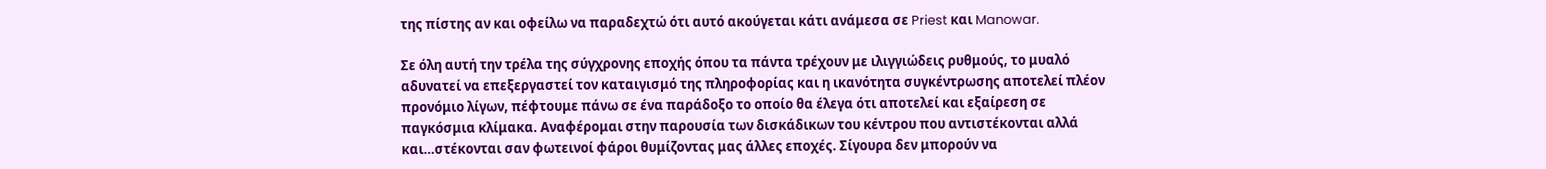της πίστης αν και οφείλω να παραδεχτώ ότι αυτό ακούγεται κάτι ανάμεσα σε Priest και Manowar.

Σε όλη αυτή την τρέλα της σύγχρονης εποχής όπου τα πάντα τρέχουν με ιλιγγιώδεις ρυθμούς, το μυαλό αδυνατεί να επεξεργαστεί τον καταιγισμό της πληροφορίας και η ικανότητα συγκέντρωσης αποτελεί πλέον προνόμιο λίγων, πέφτουμε πάνω σε ένα παράδοξο το οποίο θα έλεγα ότι αποτελεί και εξαίρεση σε παγκόσμια κλίμακα. Αναφέρομαι στην παρουσία των δισκάδικων του κέντρου που αντιστέκονται αλλά και…στέκονται σαν φωτεινοί φάροι θυμίζοντας μας άλλες εποχές. Σίγουρα δεν μπορούν να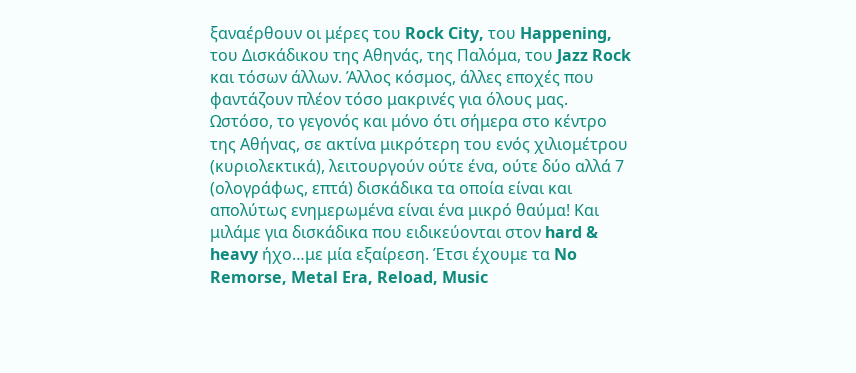ξαναέρθουν οι μέρες του Rock City, του Happening, του Δισκάδικου της Αθηνάς, της Παλόμα, του Jazz Rock και τόσων άλλων. Άλλος κόσμος, άλλες εποχές που φαντάζουν πλέον τόσο μακρινές για όλους μας. Ωστόσο, το γεγονός και μόνο ότι σήμερα στο κέντρο της Αθήνας, σε ακτίνα μικρότερη του ενός χιλιομέτρου (κυριολεκτικά), λειτουργούν ούτε ένα, ούτε δύο αλλά 7 (ολογράφως, επτά) δισκάδικα τα οποία είναι και απολύτως ενημερωμένα είναι ένα μικρό θαύμα! Και μιλάμε για δισκάδικα που ειδικεύονται στον hard & heavy ήχο…με μία εξαίρεση. Έτσι έχουμε τα No Remorse, Metal Era, Reload, Music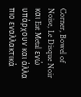Corner, Bowel of Noise, Le Disque Noir και Eat Metal ενώ υπάρχουν και άλλα πιο εναλλακτικά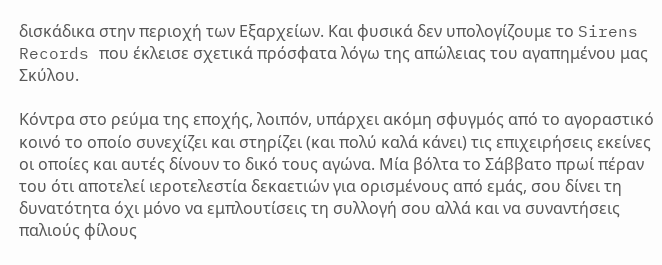δισκάδικα στην περιοχή των Εξαρχείων. Και φυσικά δεν υπολογίζουμε το Sirens Records που έκλεισε σχετικά πρόσφατα λόγω της απώλειας του αγαπημένου μας Σκύλου.

Κόντρα στο ρεύμα της εποχής, λοιπόν, υπάρχει ακόμη σφυγμός από το αγοραστικό κοινό το οποίο συνεχίζει και στηρίζει (και πολύ καλά κάνει) τις επιχειρήσεις εκείνες οι οποίες και αυτές δίνουν το δικό τους αγώνα. Μία βόλτα το Σάββατο πρωί πέραν του ότι αποτελεί ιεροτελεστία δεκαετιών για ορισμένους από εμάς, σου δίνει τη δυνατότητα όχι μόνο να εμπλουτίσεις τη συλλογή σου αλλά και να συναντήσεις παλιούς φίλους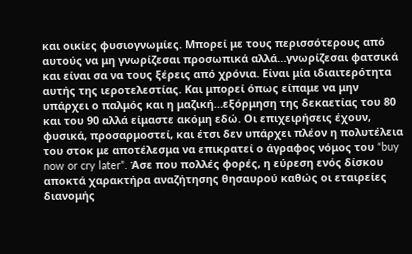και οικίες φυσιογνωμίες. Μπορεί με τους περισσότερους από αυτούς να μη γνωρίζεσαι προσωπικά αλλά…γνωρίζεσαι φατσικά και είναι σα να τους ξέρεις από χρόνια. Είναι μία ιδιαιτερότητα αυτής της ιεροτελεστίας. Και μπορεί όπως είπαμε να μην υπάρχει ο παλμός και η μαζική…εξόρμηση της δεκαετίας του 80 και του 90 αλλά είμαστε ακόμη εδώ. Οι επιχειρήσεις έχουν, φυσικά, προσαρμοστεί, και έτσι δεν υπάρχει πλέον η πολυτέλεια του στοκ με αποτέλεσμα να επικρατεί ο άγραφος νόμος του “buy now or cry later”. Άσε που πολλές φορές, η εύρεση ενός δίσκου αποκτά χαρακτήρα αναζήτησης θησαυρού καθώς οι εταιρείες διανομής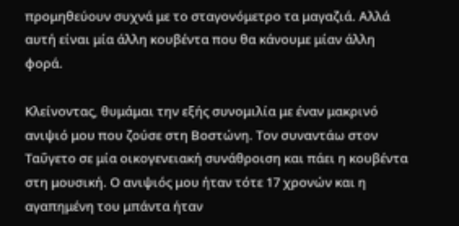προμηθεύουν συχνά με το σταγονόμετρο τα μαγαζιά. Αλλά αυτή είναι μία άλλη κουβέντα που θα κάνουμε μίαν άλλη φορά.

Κλείνοντας, θυμάμαι την εξής συνομιλία με έναν μακρινό ανιψιό μου που ζούσε στη Βοστώνη. Τον συναντάω στον Ταΰγετο σε μία οικογενειακή συνάθροιση και πάει η κουβέντα στη μουσική. Ο ανιψιός μου ήταν τότε 17 χρονών και η αγαπημένη του μπάντα ήταν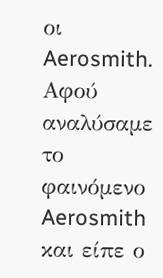οι Aerosmith. Αφού αναλύσαμε το φαινόμενο Aerosmith και είπε ο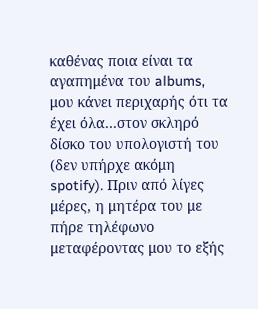καθένας ποια είναι τα αγαπημένα του albums, μου κάνει περιχαρής ότι τα έχει όλα…στον σκληρό δίσκο του υπολογιστή του (δεν υπήρχε ακόμη spotify). Πριν από λίγες μέρες, η μητέρα του με πήρε τηλέφωνο μεταφέροντας μου το εξής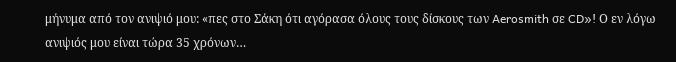μήνυμα από τον ανιψιό μου: «πες στο Σάκη ότι αγόρασα όλους τους δίσκους των Aerosmith σε CD»! Ο εν λόγω ανιψιός μου είναι τώρα 35 χρόνων…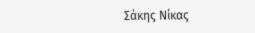Σάκης Νίκας